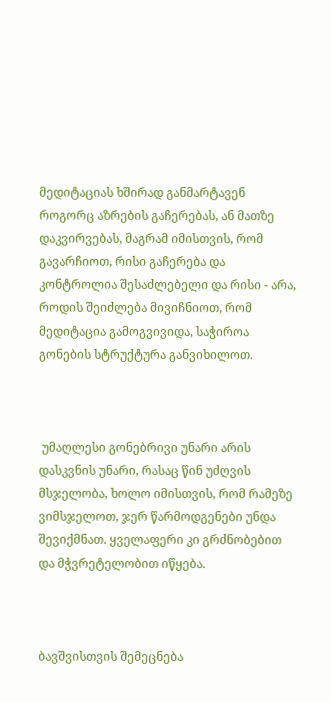მედიტაციას ხშირად განმარტავენ როგორც აზრების გაჩერებას, ან მათზე დაკვირვებას, მაგრამ იმისთვის, რომ გავარჩიოთ, რისი გაჩერება და კონტროლია შესაძლებელი და რისი - არა, როდის შეიძლება მივიჩნიოთ, რომ მედიტაცია გამოგვივიდა, საჭიროა გონების სტრუქტურა განვიხილოთ.



 უმაღლესი გონებრივი უნარი არის დასკვნის უნარი, რასაც წინ უძღვის მსჯელობა, ხოლო იმისთვის, რომ რამეზე ვიმსჯელოთ, ჯერ წარმოდგენები უნდა შევიქმნათ. ყველაფერი კი გრძნობებით და მჭვრეტელობით იწყება.



ბავშვისთვის შემეცნება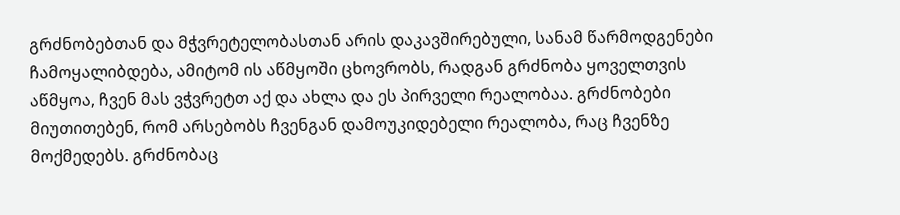გრძნობებთან და მჭვრეტელობასთან არის დაკავშირებული, სანამ წარმოდგენები ჩამოყალიბდება, ამიტომ ის აწმყოში ცხოვრობს, რადგან გრძნობა ყოველთვის აწმყოა, ჩვენ მას ვჭვრეტთ აქ და ახლა და ეს პირველი რეალობაა. გრძნობები მიუთითებენ, რომ არსებობს ჩვენგან დამოუკიდებელი რეალობა, რაც ჩვენზე მოქმედებს. გრძნობაც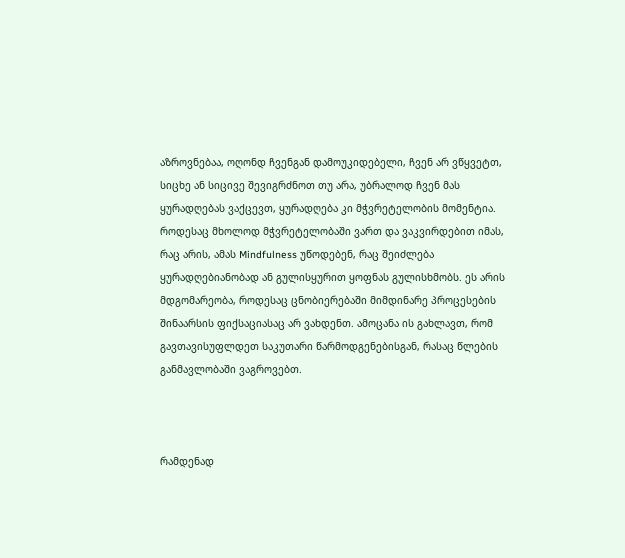აზროვნებაა, ოღონდ ჩვენგან დამოუკიდებელი, ჩვენ არ ვწყვეტთ, სიცხე ან სიცივე შევიგრძნოთ თუ არა, უბრალოდ ჩვენ მას ყურადღებას ვაქცევთ, ყურადღება კი მჭვრეტელობის მომენტია. როდესაც მხოლოდ მჭვრეტელობაში ვართ და ვაკვირდებით იმას, რაც არის, ამას Mindfulness უწოდებენ, რაც შეიძლება ყურადღებიანობად ან გულისყურით ყოფნას გულისხმობს. ეს არის მდგომარეობა, როდესაც ცნობიერებაში მიმდინარე პროცესების შინაარსის ფიქსაციასაც არ ვახდენთ. ამოცანა ის გახლავთ, რომ გავთავისუფლდეთ საკუთარი წარმოდგენებისგან, რასაც წლების განმავლობაში ვაგროვებთ.



რამდენად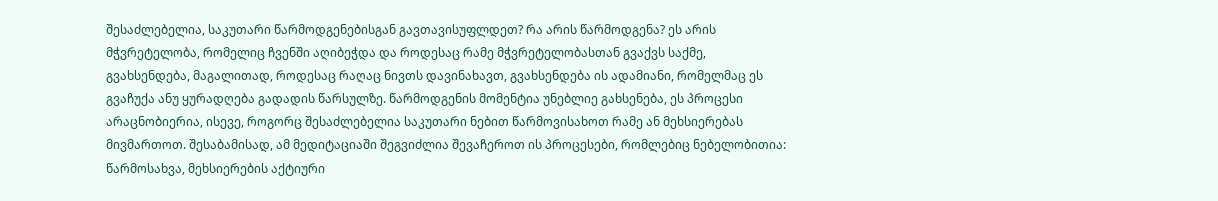შესაძლებელია, საკუთარი წარმოდგენებისგან გავთავისუფლდეთ? რა არის წარმოდგენა? ეს არის მჭვრეტელობა, რომელიც ჩვენში აღიბეჭდა და როდესაც რამე მჭვრეტელობასთან გვაქვს საქმე, გვახსენდება, მაგალითად, როდესაც რაღაც ნივთს დავინახავთ, გვახსენდება ის ადამიანი, რომელმაც ეს გვაჩუქა ანუ ყურადღება გადადის წარსულზე. წარმოდგენის მომენტია უნებლიე გახსენება, ეს პროცესი არაცნობიერია, ისევე, როგორც შესაძლებელია საკუთარი ნებით წარმოვისახოთ რამე ან მეხსიერებას მივმართოთ. შესაბამისად, ამ მედიტაციაში შეგვიძლია შევაჩეროთ ის პროცესები, რომლებიც ნებელობითია: წარმოსახვა, მეხსიერების აქტიური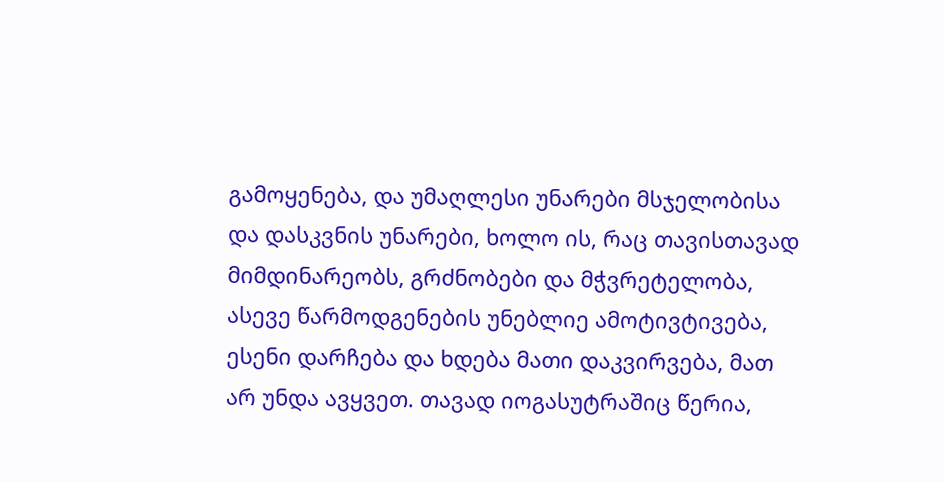გამოყენება, და უმაღლესი უნარები მსჯელობისა და დასკვნის უნარები, ხოლო ის, რაც თავისთავად მიმდინარეობს, გრძნობები და მჭვრეტელობა, ასევე წარმოდგენების უნებლიე ამოტივტივება, ესენი დარჩება და ხდება მათი დაკვირვება, მათ არ უნდა ავყვეთ. თავად იოგასუტრაშიც წერია,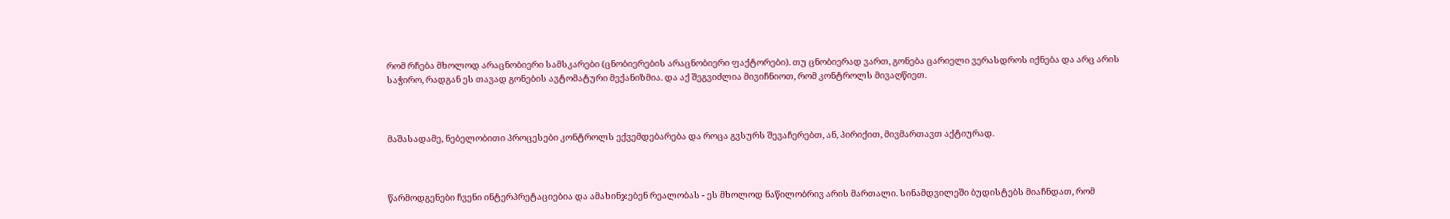რომ რჩება მხოლოდ არაცნობიერი სამსკარები (ცნობიერების არაცნობიერი ფაქტორები). თუ ცნობიერად ვართ, გონება ცარიელი ვერასდროს იქნება და არც არის საჭირო, რადგან ეს თავად გონების ავტომატური მექანიზმია. და აქ შეგვიძლია მივიჩნიოთ, რომ კონტროლს მივაღწიეთ.



მაშასადამე, ნებელობითი პროცესები კონტროლს ექვემდებარება და როცა გვსურს შევაჩერებთ, ან, პირიქით, მივმართავთ აქტიურად.



წარმოდგენები ჩვენი ინტერპრეტაციებია და ამახინჯებენ რეალობას - ეს მხოლოდ ნაწილობრივ არის მართალი. სინამდვილეში ბუდისტებს მიაჩნდათ, რომ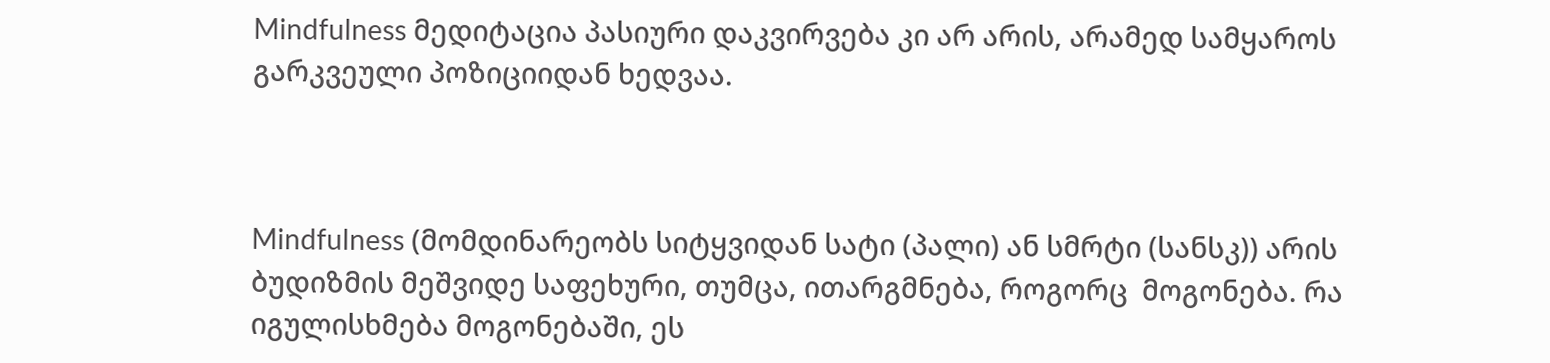Mindfulness მედიტაცია პასიური დაკვირვება კი არ არის, არამედ სამყაროს გარკვეული პოზიციიდან ხედვაა.



Mindfulness (მომდინარეობს სიტყვიდან სატი (პალი) ან სმრტი (სანსკ)) არის ბუდიზმის მეშვიდე საფეხური, თუმცა, ითარგმნება, როგორც  მოგონება. რა იგულისხმება მოგონებაში, ეს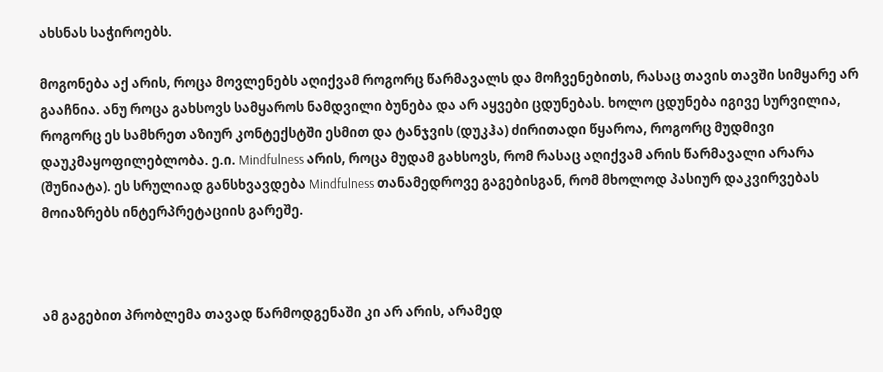ახსნას საჭიროებს.

მოგონება აქ არის, როცა მოვლენებს აღიქვამ როგორც წარმავალს და მოჩვენებითს, რასაც თავის თავში სიმყარე არ გააჩნია. ანუ როცა გახსოვს სამყაროს ნამდვილი ბუნება და არ აყვები ცდუნებას. ხოლო ცდუნება იგივე სურვილია, როგორც ეს სამხრეთ აზიურ კონტექსტში ესმით და ტანჯვის (დუკჰა) ძირითადი წყაროა, როგორც მუდმივი დაუკმაყოფილებლობა. ე.ი. Mindfulness არის, როცა მუდამ გახსოვს, რომ რასაც აღიქვამ არის წარმავალი არარა (შუნიატა). ეს სრულიად განსხვავდება Mindfulness თანამედროვე გაგებისგან, რომ მხოლოდ პასიურ დაკვირვებას მოიაზრებს ინტერპრეტაციის გარეშე.



ამ გაგებით პრობლემა თავად წარმოდგენაში კი არ არის, არამედ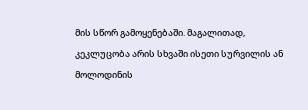მის სწორ გამოყენებაში. მაგალითად, კეკლუცობა არის სხვაში ისეთი სურვილის ან მოლოდინის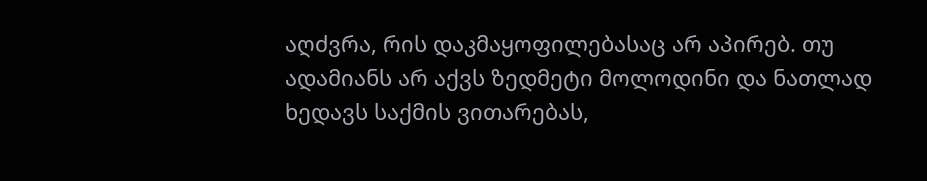აღძვრა, რის დაკმაყოფილებასაც არ აპირებ. თუ ადამიანს არ აქვს ზედმეტი მოლოდინი და ნათლად ხედავს საქმის ვითარებას,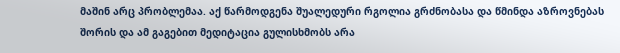მაშინ არც პრობლემაა. აქ წარმოდგენა შუალედური რგოლია გრძნობასა და წმინდა აზროვნებას შორის და ამ გაგებით მედიტაცია გულისხმობს არა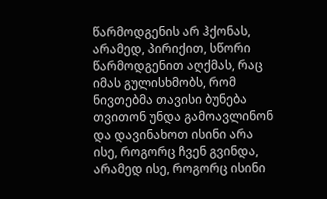წარმოდგენის არ ჰქონას, არამედ, პირიქით, სწორი წარმოდგენით აღქმას, რაც იმას გულისხმობს, რომ ნივთებმა თავისი ბუნება თვითონ უნდა გამოავლინონ და დავინახოთ ისინი არა ისე, როგორც ჩვენ გვინდა, არამედ ისე, როგორც ისინი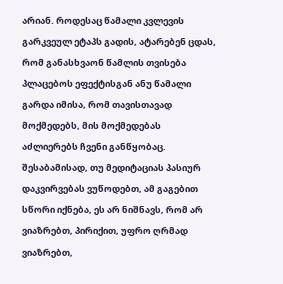არიან. როდესაც წამალი კვლევის გარკვეულ ეტაპს გადის, ატარებენ ცდას, რომ განასხვაონ წამლის თვისება პლაცებოს ეფექტისგან ანუ წამალი გარდა იმისა, რომ თავისთავად მოქმედებს, მის მოქმედებას აძლიერებს ჩვენი განწყობაც. შესაბამისად, თუ მედიტაციას პასიურ დაკვირვებას ვუწოდებთ, ამ გაგებით სწორი იქნება, ეს არ ნიშნავს, რომ არ ვიაზრებთ, პირიქით, უფრო ღრმად ვიაზრებთ,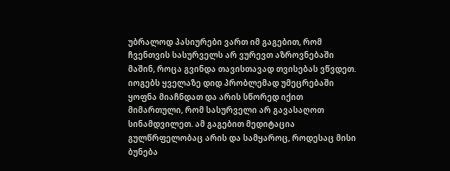უბრალოდ პასიურები ვართ იმ გაგებით, რომ ჩვენთვის სასურველს არ ვურევთ აზროვნებაში მაშინ, როცა გვინდა თავისთავად თვისებას ვწვდეთ. იოგებს ყველაზე დიდ პრობლემად უმეცრებაში ყოფნა მიაჩნდათ და არის სწორედ იქით მიმართული, რომ სასურველი არ გავასაღოთ სინამდვილეთ. ამ გაგებით მედიტაცია გულწრფელობაც არის და სამყაროც, როდესაც მისი ბუნება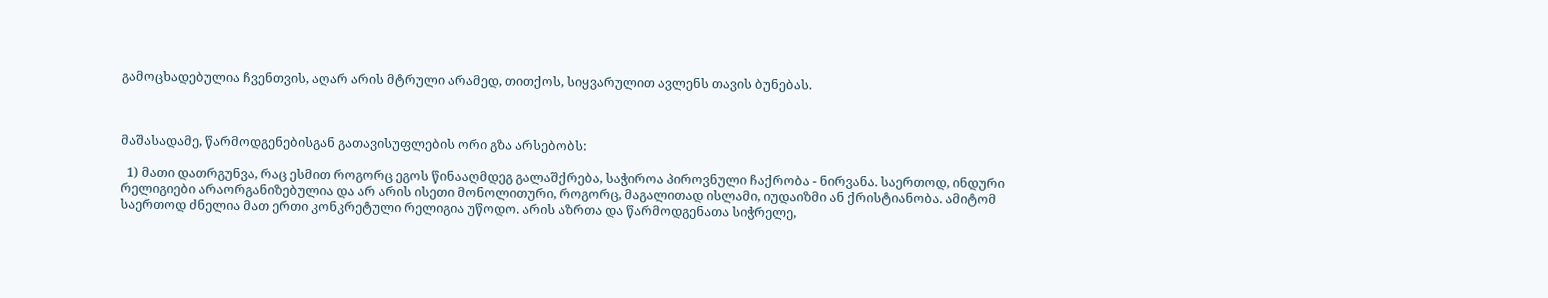გამოცხადებულია ჩვენთვის, აღარ არის მტრული არამედ, თითქოს, სიყვარულით ავლენს თავის ბუნებას.



მაშასადამე, წარმოდგენებისგან გათავისუფლების ორი გზა არსებობს:

  1) მათი დათრგუნვა, რაც ესმით როგორც ეგოს წინააღმდეგ გალაშქრება, საჭიროა პიროვნული ჩაქრობა - ნირვანა. საერთოდ, ინდური რელიგიები არაორგანიზებულია და არ არის ისეთი მონოლითური, როგორც, მაგალითად ისლამი, იუდაიზმი ან ქრისტიანობა. ამიტომ საერთოდ ძნელია მათ ერთი კონკრეტული რელიგია უწოდო. არის აზრთა და წარმოდგენათა სიჭრელე,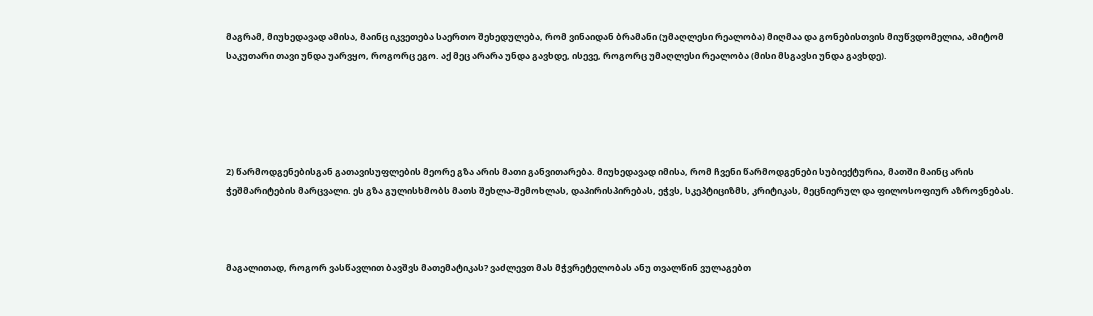მაგრამ, მიუხედავად ამისა, მაინც იკვეთება საერთო შეხედულება, რომ ვინაიდან ბრამანი (უმაღლესი რეალობა) მიღმაა და გონებისთვის მიუწვდომელია, ამიტომ საკუთარი თავი უნდა უარვყო, როგორც ეგო. აქ მეც არარა უნდა გავხდე, ისევე, როგორც უმაღლესი რეალობა (მისი მსგავსი უნდა გავხდე).





2) წარმოდგენებისგან გათავისუფლების მეორე გზა არის მათი განვითარება. მიუხედავად იმისა, რომ ჩვენი წარმოდგენები სუბიექტურია, მათში მაინც არის ჭეშმარიტების მარცვალი. ეს გზა გულისხმობს მათს შეხლა-შემოხლას, დაპირისპირებას, ეჭვს, სკეპტიციზმს, კრიტიკას, მეცნიერულ და ფილოსოფიურ აზროვნებას.



მაგალითად, როგორ ვასწავლით ბავშვს მათემატიკას? ვაძლევთ მას მჭვრეტელობას ანუ თვალწინ ვულაგებთ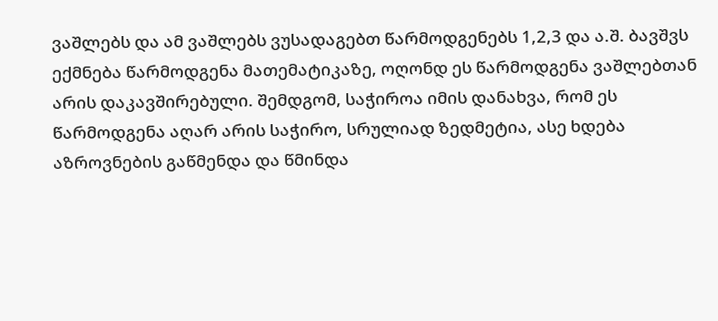ვაშლებს და ამ ვაშლებს ვუსადაგებთ წარმოდგენებს 1,2,3 და ა.შ. ბავშვს ექმნება წარმოდგენა მათემატიკაზე, ოღონდ ეს წარმოდგენა ვაშლებთან არის დაკავშირებული. შემდგომ, საჭიროა იმის დანახვა, რომ ეს წარმოდგენა აღარ არის საჭირო, სრულიად ზედმეტია, ასე ხდება აზროვნების გაწმენდა და წმინდა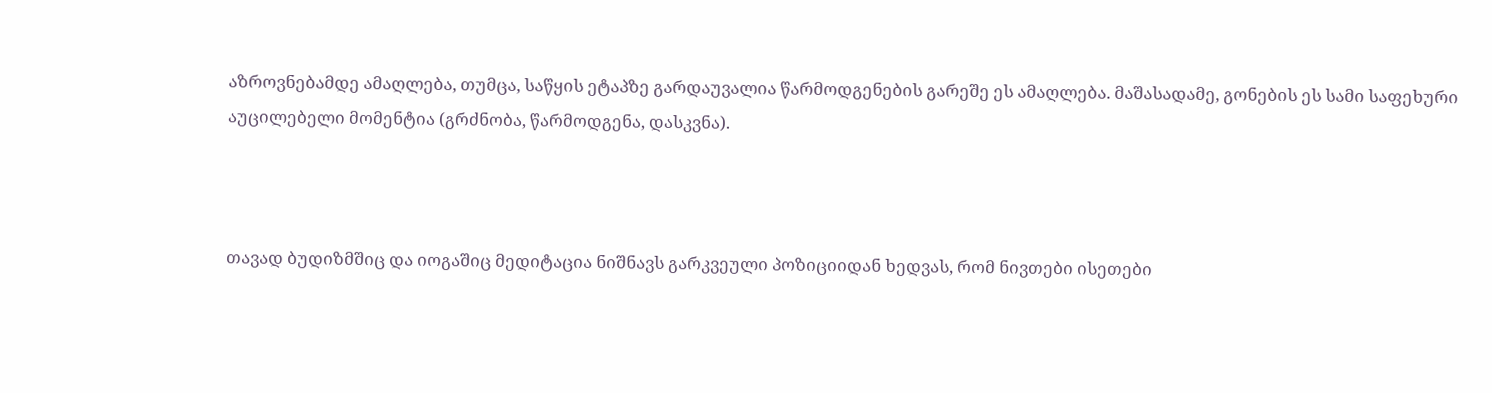აზროვნებამდე ამაღლება, თუმცა, საწყის ეტაპზე გარდაუვალია წარმოდგენების გარეშე ეს ამაღლება. მაშასადამე, გონების ეს სამი საფეხური აუცილებელი მომენტია (გრძნობა, წარმოდგენა, დასკვნა).



თავად ბუდიზმშიც და იოგაშიც მედიტაცია ნიშნავს გარკვეული პოზიციიდან ხედვას, რომ ნივთები ისეთები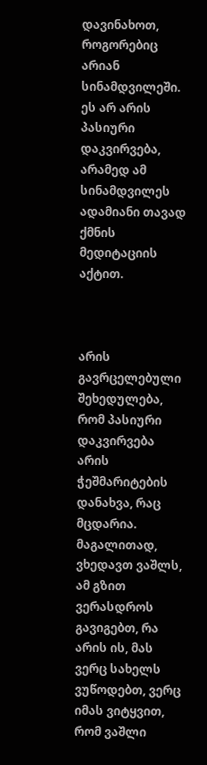დავინახოთ, როგორებიც არიან სინამდვილეში. ეს არ არის პასიური დაკვირვება, არამედ ამ სინამდვილეს ადამიანი თავად ქმნის მედიტაციის აქტით.



არის გავრცელებული შეხედულება, რომ პასიური დაკვირვება არის ჭეშმარიტების დანახვა, რაც მცდარია. მაგალითად, ვხედავთ ვაშლს, ამ გზით ვერასდროს გავიგებთ, რა არის ის, მას ვერც სახელს ვუწოდებთ, ვერც იმას ვიტყვით, რომ ვაშლი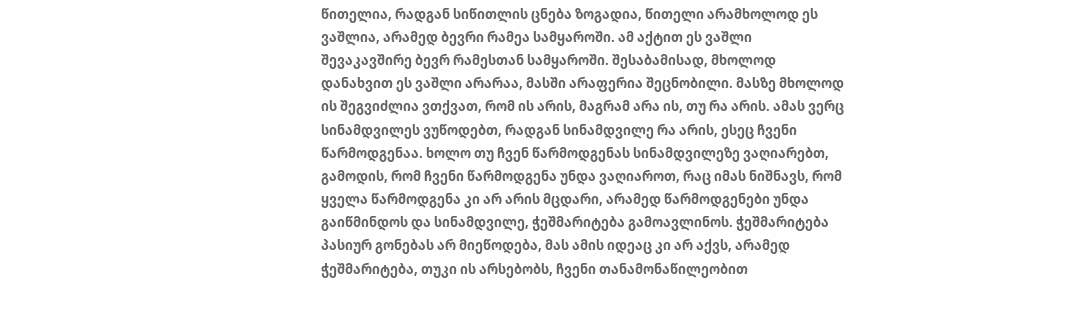წითელია, რადგან სიწითლის ცნება ზოგადია, წითელი არამხოლოდ ეს ვაშლია, არამედ ბევრი რამეა სამყაროში. ამ აქტით ეს ვაშლი შევაკავშირე ბევრ რამესთან სამყაროში. შესაბამისად, მხოლოდ დანახვით ეს ვაშლი არარაა, მასში არაფერია შეცნობილი. მასზე მხოლოდ ის შეგვიძლია ვთქვათ, რომ ის არის, მაგრამ არა ის, თუ რა არის. ამას ვერც სინამდვილეს ვუწოდებთ, რადგან სინამდვილე რა არის, ესეც ჩვენი წარმოდგენაა. ხოლო თუ ჩვენ წარმოდგენას სინამდვილეზე ვაღიარებთ, გამოდის, რომ ჩვენი წარმოდგენა უნდა ვაღიაროთ, რაც იმას ნიშნავს, რომ ყველა წარმოდგენა კი არ არის მცდარი, არამედ წარმოდგენები უნდა გაიწმინდოს და სინამდვილე, ჭეშმარიტება გამოავლინოს. ჭეშმარიტება პასიურ გონებას არ მიეწოდება, მას ამის იდეაც კი არ აქვს, არამედ ჭეშმარიტება, თუკი ის არსებობს, ჩვენი თანამონაწილეობით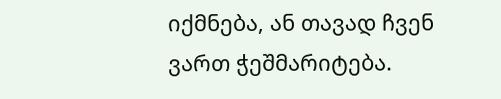იქმნება, ან თავად ჩვენ ვართ ჭეშმარიტება.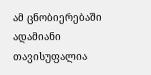ამ ცნობიერებაში ადამიანი თავისუფალია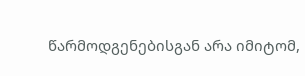წარმოდგენებისგან არა იმიტომ,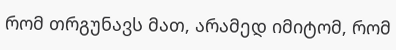რომ თრგუნავს მათ, არამედ იმიტომ, რომ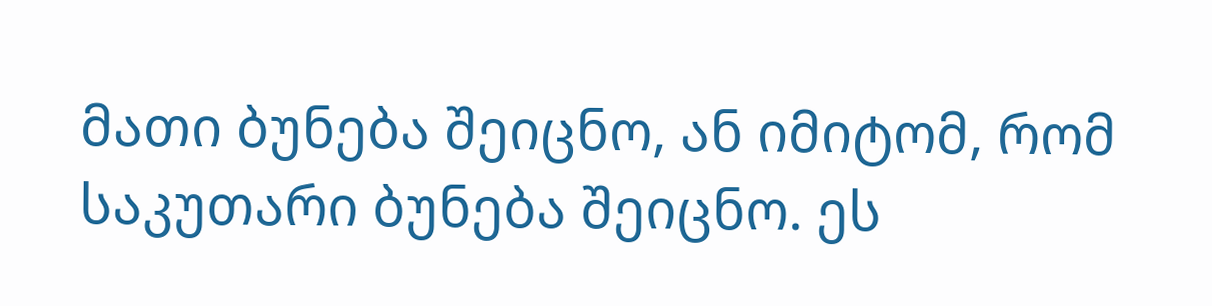მათი ბუნება შეიცნო, ან იმიტომ, რომ საკუთარი ბუნება შეიცნო. ეს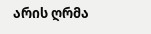არის ღრმა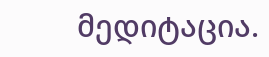მედიტაცია.